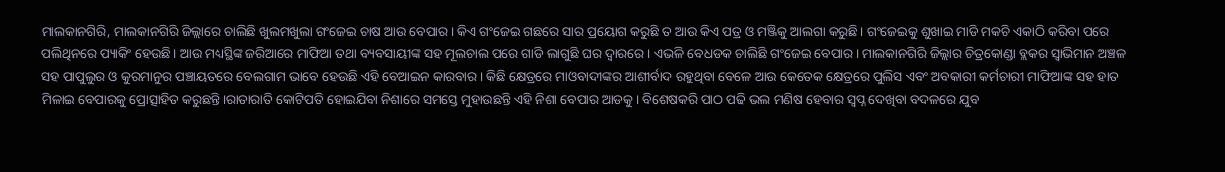ମାଲକାନଗିରି, ମାଲକାନଗିରି ଜିଲ୍ଲାରେ ଚାଲିଛି ଖୁଲମଖୁଲା ଗଂଜେଇ ଚାଷ ଆଉ ବେପାର। କିଏ ଗଂଜେଇ ଗଛରେ ସାର ପ୍ରୟୋଗ କରୁଛି ତ ଆଉ କିଏ ପତ୍ର ଓ ମଞ୍ଜିକୁ ଆଲଗା କରୁଛି। ଗଂଜେଇକୁ ଶୁଖାଇ ମାଡି ମକଚି ଏକାଠି କରିବା ପରେ ପଲିଥିନରେ ପ୍ୟାକିଂ ହେଉଛି। ଆଉ ମଧ୍ୟସ୍ଥିଙ୍କ ଜରିଆରେ ମାଫିଆ ତଥା ବ୍ୟବସାୟୀଙ୍କ ସହ ମୂଲଚାଲ ପରେ ଗାଡି ଲାଗୁଛି ଘର ଦ୍ବାରରେ। ଏଭଳି ବେଧଡକ ଚାଲିଛି ଗଂଜେଇ ବେପାର। ମାଲକାନଗିରି ଜିଲ୍ଲାର ଚିତ୍ରକୋଣ୍ଡା ବ୍ଲକର ସ୍ବାଭିମାନ ଅଞ୍ଚଳ ସହ ପାପୁଲୁର ଓ କୁରମାନୁର ପଞ୍ଚାୟତରେ ବେଲଗାମ ଭାବେ ହେଉଛି ଏହି ବେଆଇନ କାରବାର। କିଛି କ୍ଷେତ୍ରରେ ମାଓବାଦୀଙ୍କର ଆଶୀର୍ବାଦ ରହୁଥିବା ବେଳେ ଆଉ କେତେକ କ୍ଷେତ୍ରରେ ପୁଲିସ ଏବଂ ଅବକାରୀ କର୍ମଚାରୀ ମାଫିଆଙ୍କ ସହ ହାତ ମିଳାଇ ବେପାରକୁ ପ୍ରୋତ୍ସାହିତ କରୁଛନ୍ତି।ରାତାରାତି କୋଟିପତି ହୋଇଯିବା ନିଶାରେ ସମସ୍ତେ ମୁହାଉଛନ୍ତି ଏହି ନିଶା ବେପାର ଆଡକୁ। ବିଶେଷକରି ପାଠ ପଢି ଭଲ ମଣିଷ ହେବାର ସ୍ବପ୍ନ ଦେଖିବା ବଦଳରେ ଯୁବ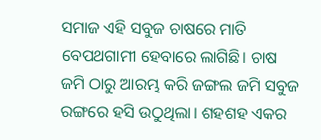ସମାଜ ଏହି ସବୁଜ ଚାଷରେ ମାତି ବେପଥଗାମୀ ହେବାରେ ଲାଗିଛି। ଚାଷ ଜମି ଠାରୁ ଆରମ୍ଭ କରି ଜଙ୍ଗଲ ଜମି ସବୁଜ ରଙ୍ଗରେ ହସି ଉଠୁଥିଲା। ଶହଶହ ଏକର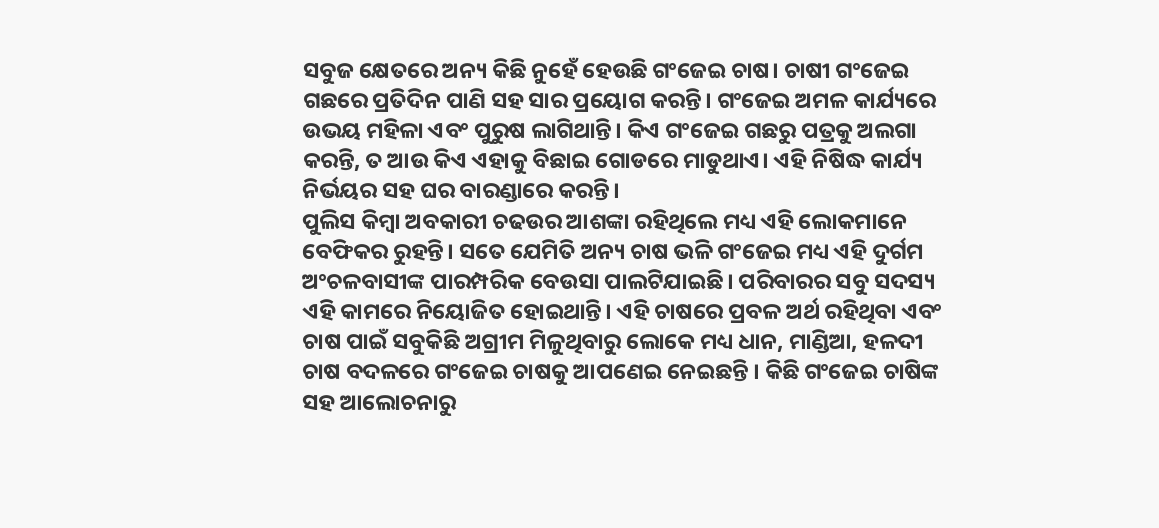ସବୁଜ କ୍ଷେତରେ ଅନ୍ୟ କିଛି ନୁହେଁ ହେଉଛି ଗଂଜେଇ ଚାଷ। ଚାଷୀ ଗଂଜେଇ ଗଛରେ ପ୍ରତିଦିନ ପାଣି ସହ ସାର ପ୍ରୟୋଗ କରନ୍ତି। ଗଂଜେଇ ଅମଳ କାର୍ଯ୍ୟରେ ଉଭୟ ମହିଳା ଏବଂ ପୁରୁଷ ଲାଗିଥାନ୍ତି। କିଏ ଗଂଜେଇ ଗଛରୁ ପତ୍ରକୁ ଅଲଗା କରନ୍ତି, ତ ଆଉ କିଏ ଏହାକୁ ବିଛାଇ ଗୋଡରେ ମାଡୁଥାଏ। ଏହି ନିଷିଦ୍ଧ କାର୍ଯ୍ୟ ନିର୍ଭୟର ସହ ଘର ବାରଣ୍ଡାରେ କରନ୍ତି।
ପୁଲିସ କିମ୍ବା ଅବକାରୀ ଚଢଉର ଆଶଙ୍କା ରହିଥିଲେ ମଧ୍ୟ ଏହି ଲୋକମାନେ ବେଫିକର ରୁହନ୍ତି। ସତେ ଯେମିତି ଅନ୍ୟ ଚାଷ ଭଳି ଗଂଜେଇ ମଧ୍ୟ ଏହି ଦୁର୍ଗମ ଅଂଚଳବାସୀଙ୍କ ପାରମ୍ପରିକ ବେଉସା ପାଲଟିଯାଇଛି। ପରିବାରର ସବୁ ସଦସ୍ୟ ଏହି କାମରେ ନିୟୋଜିତ ହୋଇଥାନ୍ତି। ଏହି ଚାଷରେ ପ୍ରବଳ ଅର୍ଥ ରହିଥିବା ଏବଂ ଚାଷ ପାଇଁ ସବୁକିଛି ଅଗ୍ରୀମ ମିଳୁଥିବାରୁ ଲୋକେ ମଧ୍ୟ ଧାନ, ମାଣ୍ଡିଆ, ହଳଦୀ ଚାଷ ବଦଳରେ ଗଂଜେଇ ଚାଷକୁ ଆପଣେଇ ନେଇଛନ୍ତି । କିଛି ଗଂଜେଇ ଚାଷିଙ୍କ ସହ ଆଲୋଚନାରୁ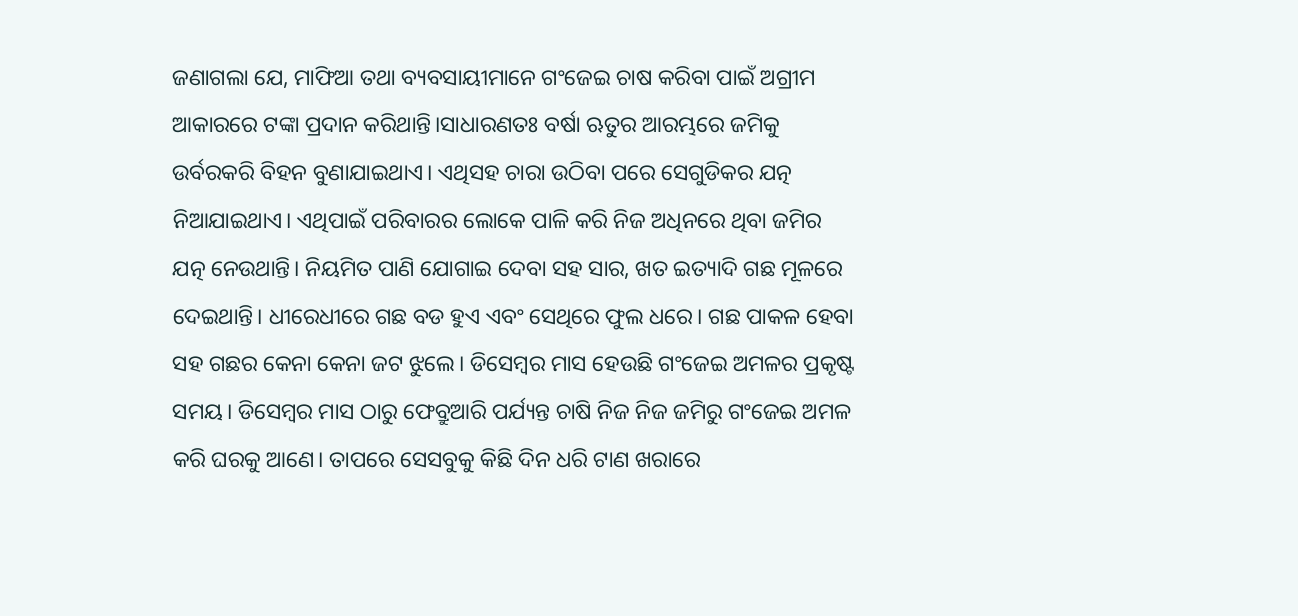ଜଣାଗଲା ଯେ, ମାଫିଆ ତଥା ବ୍ୟବସାୟୀମାନେ ଗଂଜେଇ ଚାଷ କରିବା ପାଇଁ ଅଗ୍ରୀମ ଆକାରରେ ଟଙ୍କା ପ୍ରଦାନ କରିଥାନ୍ତି।ସାଧାରଣତଃ ବର୍ଷା ଋତୁର ଆରମ୍ଭରେ ଜମିକୁ ଉର୍ବରକରି ବିହନ ବୁଣାଯାଇଥାଏ। ଏଥିସହ ଚାରା ଉଠିବା ପରେ ସେଗୁଡିକର ଯତ୍ନ ନିଆଯାଇଥାଏ। ଏଥିପାଇଁ ପରିବାରର ଲୋକେ ପାଳି କରି ନିଜ ଅଧିନରେ ଥିବା ଜମିର ଯତ୍ନ ନେଉଥାନ୍ତି। ନିୟମିତ ପାଣି ଯୋଗାଇ ଦେବା ସହ ସାର, ଖତ ଇତ୍ୟାଦି ଗଛ ମୂଳରେ ଦେଇଥାନ୍ତି। ଧୀରେଧୀରେ ଗଛ ବଡ ହୁଏ ଏବଂ ସେଥିରେ ଫୁଲ ଧରେ। ଗଛ ପାକଳ ହେବା ସହ ଗଛର କେନା କେନା ଜଟ ଝୁଲେ। ଡିସେମ୍ବର ମାସ ହେଉଛି ଗଂଜେଇ ଅମଳର ପ୍ରକୃଷ୍ଟ ସମୟ। ଡିସେମ୍ବର ମାସ ଠାରୁ ଫେବ୍ରୁଆରି ପର୍ଯ୍ୟନ୍ତ ଚାଷି ନିଜ ନିଜ ଜମିରୁ ଗଂଜେଇ ଅମଳ କରି ଘରକୁ ଆଣେ। ତାପରେ ସେସବୁକୁ କିଛି ଦିନ ଧରି ଟାଣ ଖରାରେ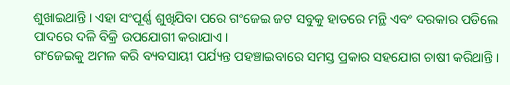ଶୁଖାଇଥାନ୍ତି। ଏହା ସଂପୂର୍ଣ୍ଣ ଶୁଖିଯିବା ପରେ ଗଂଜେଇ ଜଟ ସବୁକୁ ହାତରେ ମନ୍ଥି ଏବଂ ଦରକାର ପଡିଲେ ପାଦରେ ଦଳି ବିକ୍ରି ଉପଯୋଗୀ କରାଯାଏ।
ଗଂଜେଇକୁ ଅମଳ କରି ବ୍ୟବସାୟୀ ପର୍ଯ୍ୟନ୍ତ ପହଞ୍ଚାଇବାରେ ସମସ୍ତ ପ୍ରକାର ସହଯୋଗ ଚାଷୀ କରିଥାନ୍ତି।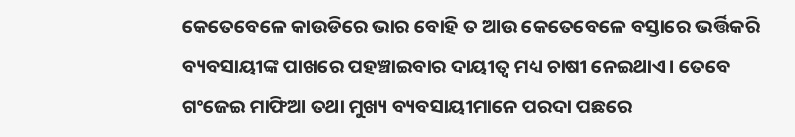କେତେବେଳେ କାଉଡିରେ ଭାର ବୋହି ତ ଆଉ କେତେବେଳେ ବସ୍ତାରେ ଭର୍ତ୍ତିକରି ବ୍ୟବସାୟୀଙ୍କ ପାଖରେ ପହଞ୍ଚାଇବାର ଦାୟୀତ୍ବ ମଧ୍ୟ ଚାଷୀ ନେଇଥାଏ। ତେବେ ଗଂଜେଇ ମାଫିଆ ତଥା ମୁଖ୍ୟ ବ୍ୟବସାୟୀମାନେ ପରଦା ପଛରେ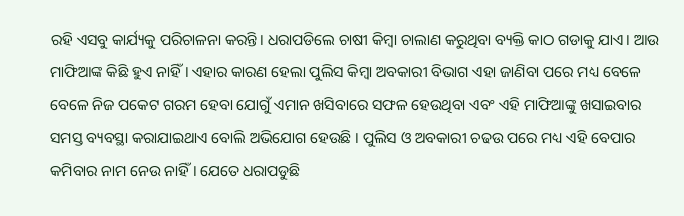ରହି ଏସବୁ କାର୍ଯ୍ୟକୁ ପରିଚାଳନା କରନ୍ତି। ଧରାପଡିଲେ ଚାଷୀ କିମ୍ବା ଚାଲାଣ କରୁଥିବା ବ୍ୟକ୍ତି କାଠ ଗଡାକୁ ଯାଏ। ଆଉ ମାଫିଆଙ୍କ କିଛି ହୁଏ ନାହିଁ। ଏହାର କାରଣ ହେଲା ପୁଲିସ କିମ୍ବା ଅବକାରୀ ବିଭାଗ ଏହା ଜାଣିବା ପରେ ମଧ୍ୟ ବେଳେ ବେଳେ ନିଜ ପକେଟ ଗରମ ହେବା ଯୋଗୁଁ ଏମାନ ଖସିବାରେ ସଫଳ ହେଉଥିବା ଏବଂ ଏହି ମାଫିଆଙ୍କୁ ଖସାଇବାର ସମସ୍ତ ବ୍ୟବସ୍ଥା କରାଯାଇଥାଏ ବୋଲି ଅଭିଯୋଗ ହେଉଛି । ପୁଲିସ ଓ ଅବକାରୀ ଚଢଉ ପରେ ମଧ୍ୟ ଏହି ବେପାର କମିବାର ନାମ ନେଉ ନାହିଁ। ଯେତେ ଧରାପଡୁଛି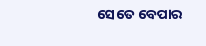ସେତେ ବେପାର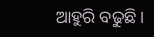ଆହୁରି ବଢୁଛି।